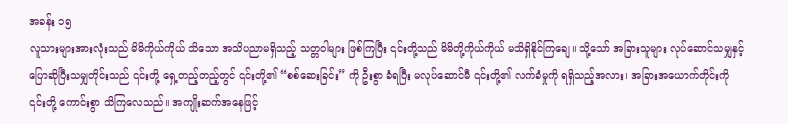အခန်း ၁၅
လူသားများအားလုံးသည် မိမိကိုယ်ကိုယ် သိသော အသိပညာမရှိသည့် သတ္တဝါများ ဖြစ်ကြပြီး ၎င်းတို့သည် မိမိတို့ကိုယ်ကိုယ် မသိရှိနိုင်ကြချေ။ သို့သော် အခြားသူများ လုပ်ဆောင်သမျှနှင့် ပြောဆိုပြီးသမျှတိုင်းသည် ၎င်းတို့ ရှေ့တည့်တည့်တွင် ၎င်းတို့၏ “စစ်ဆေးခြင်း” ကို ဦးစွာ ခံရပြီး မလုပ်ဆောင်မီ ၎င်းတို့၏ လက်ခံမှုကို ရရှိသည့်အလား၊ အခြားအယောက်တိုင်းကို ၎င်းတို့ ကောင်းစွာ သိကြလေသည်။ အကျိုးဆက်အနေဖြင့်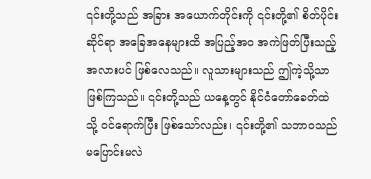၎င်းတို့သည် အခြား အယောက်တိုင်းကို ၎င်းတို့၏ စိတ်ပိုင်းဆိုင်ရာ အခြေအနေများထိ အပြည့်အဝ အကဲဖြတ်ပြီးသည့်အလားပင် ဖြစ်လေသည်။ လူသားများသည် ဤကဲ့သို့သာ ဖြစ်ကြသည်။ ၎င်းတို့သည် ယနေ့တွင် နိုင်ငံတော်ခေတ်ထဲသို့ ဝင်ရောက်ပြီး ဖြစ်သော်လည်း၊ ၎င်းတို့၏ သဘာဝသည် မပြောင်းမလဲ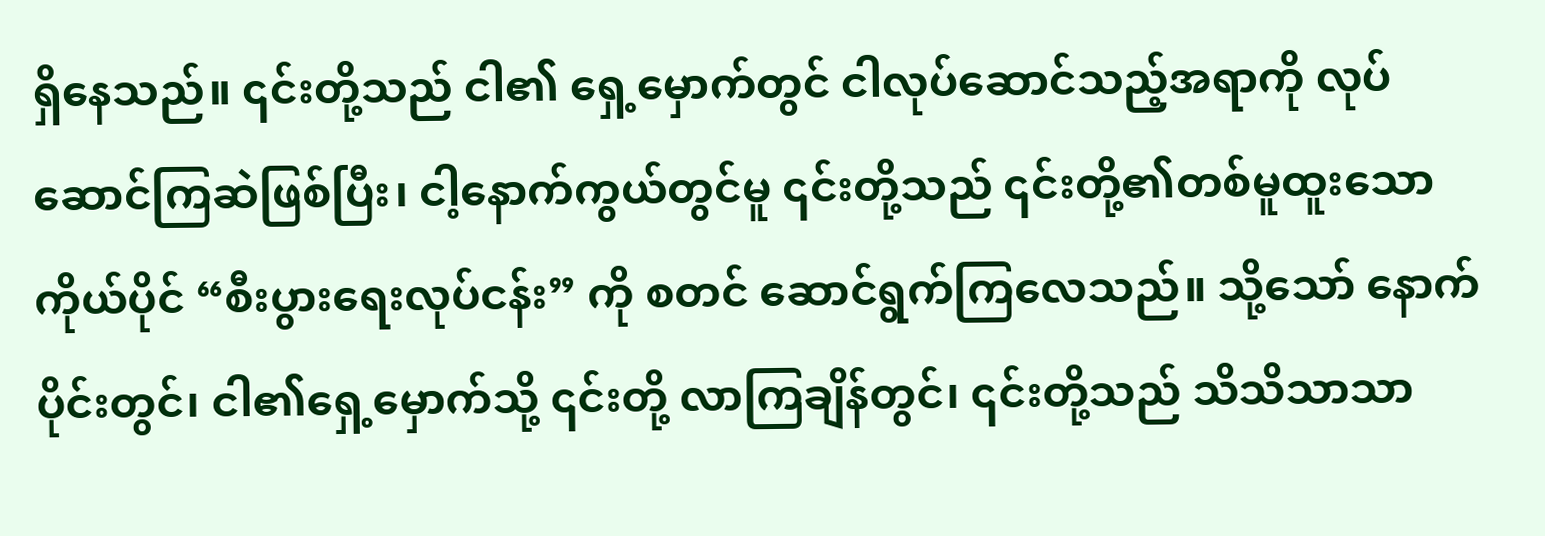ရှိနေသည်။ ၎င်းတို့သည် ငါ၏ ရှေ့မှောက်တွင် ငါလုပ်ဆောင်သည့်အရာကို လုပ်ဆောင်ကြဆဲဖြစ်ပြီး၊ ငါ့နောက်ကွယ်တွင်မူ ၎င်းတို့သည် ၎င်းတို့၏တစ်မူထူးသော ကိုယ်ပိုင် “စီးပွားရေးလုပ်ငန်း” ကို စတင် ဆောင်ရွက်ကြလေသည်။ သို့သော် နောက်ပိုင်းတွင်၊ ငါ၏ရှေ့မှောက်သို့ ၎င်းတို့ လာကြချိန်တွင်၊ ၎င်းတို့သည် သိသိသာသာ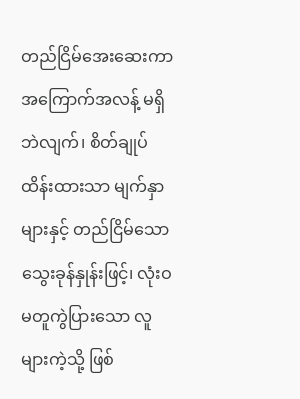တည်ငြိမ်အေးဆေးကာ အကြောက်အလန့် မရှိဘဲလျက်၊ စိတ်ချုပ်ထိန်းထားသာ မျက်နှာများနှင့် တည်ငြိမ်သော သွေးခုန်နှုန်းဖြင့်၊ လုံးဝ မတူကွဲပြားသော လူများကဲ့သို့ ဖြစ်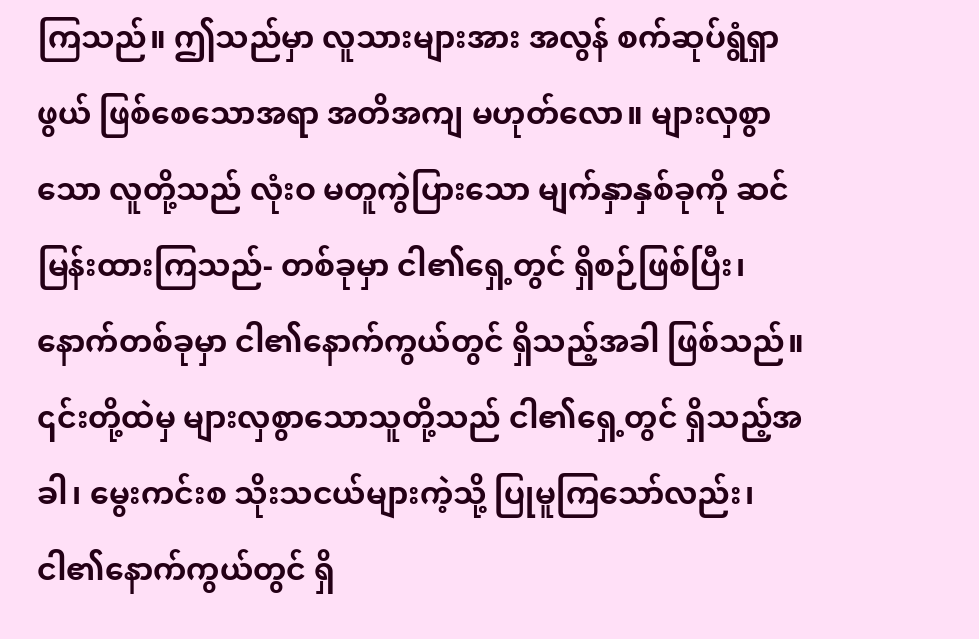ကြသည်။ ဤသည်မှာ လူသားများအား အလွန် စက်ဆုပ်ရွံရှာဖွယ် ဖြစ်စေသောအရာ အတိအကျ မဟုတ်လော။ များလှစွာသော လူတို့သည် လုံးဝ မတူကွဲပြားသော မျက်နှာနှစ်ခုကို ဆင်မြန်းထားကြသည်- တစ်ခုမှာ ငါ၏ရှေ့တွင် ရှိစဉ်ဖြစ်ပြီး၊ နောက်တစ်ခုမှာ ငါ၏နောက်ကွယ်တွင် ရှိသည့်အခါ ဖြစ်သည်။ ၎င်းတို့ထဲမှ များလှစွာသောသူတို့သည် ငါ၏ရှေ့တွင် ရှိသည့်အခါ၊ မွေးကင်းစ သိုးသငယ်များကဲ့သို့ ပြုမူကြသော်လည်း၊ ငါ၏နောက်ကွယ်တွင် ရှိ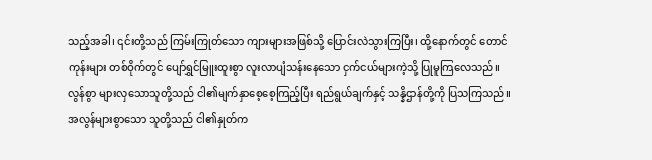သည့်အခါ၊ ၎င်းတို့သည် ကြမ်းကြုတ်သော ကျားများအဖြစ်သို့ ပြောင်းလဲသွားကြပြီး၊ ထို့နောက်တွင် တောင်ကုန်းများ တစ်ဝိုက်တွင် ပျော်ရွှင်မြူးထူးစွာ လူးလာပျံသန်းနေသော ငှက်ငယ်များကဲ့သို့ ပြုမူကြလေသည်။ လွန်စွာ များလှသောသူတို့သည် ငါ၏မျက်နှာစေ့စေ့ကြည့်ပြီး ရည်ရွယ်ချက်နှင့် သန္နိဌာန်တို့ကို ပြသကြသည်။ အလွန်များစွာသော သူတို့သည် ငါ၏နှုတ်က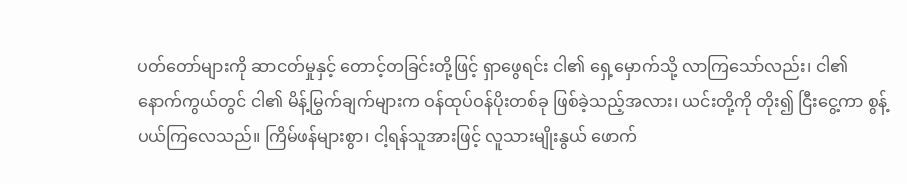ပတ်တော်များကို ဆာငတ်မှုနှင့် တောင့်တခြင်းတို့ဖြင့် ရှာဖွေရင်း ငါ၏ ရှေ့မှောက်သို့ လာကြသော်လည်း၊ ငါ၏နောက်ကွယ်တွင် ငါ၏ မိန့်မြွက်ချက်များက ဝန်ထုပ်ဝန်ပိုးတစ်ခု ဖြစ်ခဲ့သည့်အလား၊ ယင်းတို့ကို တိုး၍ ငြီးငွေ့ကာ စွန့်ပယ်ကြလေသည်။ ကြိမ်ဖန်များစွာ၊ ငါ့ရန်သူအားဖြင့် လူသားမျိုးနွယ် ဖောက်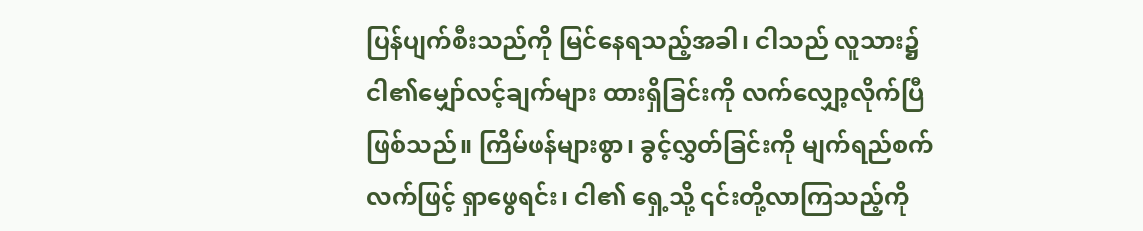ပြန်ပျက်စီးသည်ကို မြင်နေရသည့်အခါ၊ ငါသည် လူသား၌ ငါ၏မျှော်လင့်ချက်များ ထားရှိခြင်းကို လက်လျှော့လိုက်ပြီဖြစ်သည်။ ကြိမ်ဖန်များစွာ၊ ခွင့်လွှတ်ခြင်းကို မျက်ရည်စက်လက်ဖြင့် ရှာဖွေရင်း၊ ငါ၏ ရှေ့သို့ ၎င်းတို့လာကြသည့်ကို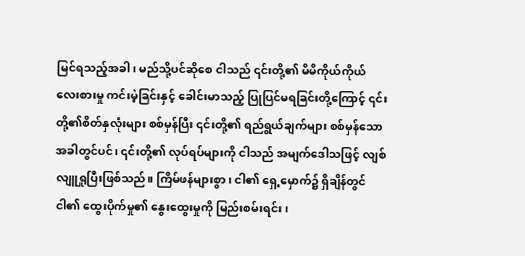မြင်ရသည့်အခါ၊ မည်သို့ပင်ဆိုစေ ငါသည် ၎င်းတို့၏ မိမိကိုယ်ကိုယ် လေးစားမှု ကင်းမဲ့ခြင်းနှင့် ခေါင်းမာသည့် ပြုပြင်မရခြင်းတို့ကြောင့် ၎င်းတို့၏စိတ်နှလုံးများ စစ်မှန်ပြီး ၎င်းတို့၏ ရည်ရွယ်ချက်များ စစ်မှန်သောအခါတွင်ပင်၊ ၎င်းတို့၏ လုပ်ရပ်များကို ငါသည် အမျက်ဒေါသဖြင့် လျစ်လျူရှုပြီးဖြစ်သည်။ ကြိမ်ဖန်များစွာ၊ ငါ၏ ရှေ့မှောက်၌ ရှိချိန်တွင် ငါ၏ ထွေးပိုက်မှု၏ နွေးထွေးမှုကို မြည်းစမ်းရင်း၊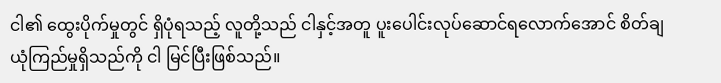ငါ၏ ထွေးပိုက်မှုတွင် ရှိပုံရသည့် လူတို့သည် ငါနှင့်အတူ ပူးပေါင်းလုပ်ဆောင်ရလောက်အောင် စိတ်ချယုံကြည်မှုရှိသည်ကို ငါ မြင်ပြီးဖြစ်သည်။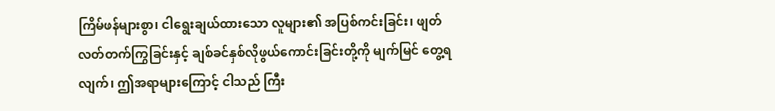ကြိမ်ဖန်များစွာ၊ ငါရွေးချယ်ထားသော လူများ၏ အပြစ်ကင်းခြင်း၊ ဖျတ်လတ်တက်ကြွခြင်းနှင့် ချစ်ခင်နှစ်လိုဖွယ်ကောင်းခြင်းတို့ကို မျက်မြင် တွေ့ရလျက်၊ ဤအရာများကြောင့် ငါသည် ကြီး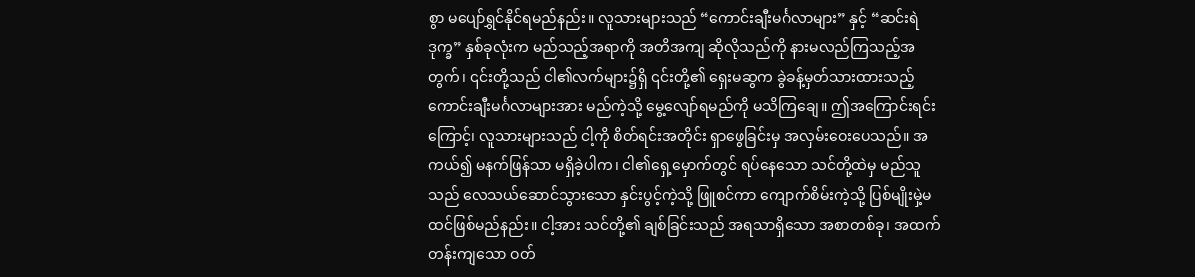စွာ မပျော်ရွှင်နိုင်ရမည်နည်း။ လူသားများသည် “ကောင်းချီးမင်္ဂလာများ” နှင့် “ဆင်းရဲဒုက္ခ” နှစ်ခုလုံးက မည်သည့်အရာကို အတိအကျ ဆိုလိုသည်ကို နားမလည်ကြသည့်အတွက်၊ ၎င်းတို့သည် ငါ၏လက်များ၌ရှိ ၎င်းတို့၏ ရှေးမဆွက ခွဲခန့်မှတ်သားထားသည့် ကောင်းချီးမင်္ဂလာများအား မည်ကဲ့သို့ မွေ့လျော်ရမည်ကို မသိကြချေ။ ဤအကြောင်းရင်းကြောင့်၊ လူသားများသည် ငါ့ကို စိတ်ရင်းအတိုင်း ရှာဖွေခြင်းမှ အလှမ်းဝေးပေသည်။ အကယ်၍ မနက်ဖြန်သာ မရှိခဲ့ပါက၊ ငါ၏ရှေ့မှောက်တွင် ရပ်နေသော သင်တို့ထဲမှ မည်သူသည် လေသယ်ဆောင်သွားသော နှင်းပွင့်ကဲ့သို့ ဖြူစင်ကာ ကျောက်စိမ်းကဲ့သို့ ပြစ်မျိုးမှဲ့မထင်ဖြစ်မည်နည်း။ ငါ့အား သင်တို့၏ ချစ်ခြင်းသည် အရသာရှိသော အစာတစ်ခု၊ အထက်တန်းကျသော ဝတ်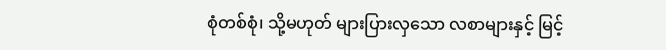စုံတစ်စုံ၊ သို့မဟုတ် များပြားလှသော လစာများနှင့် မြင့်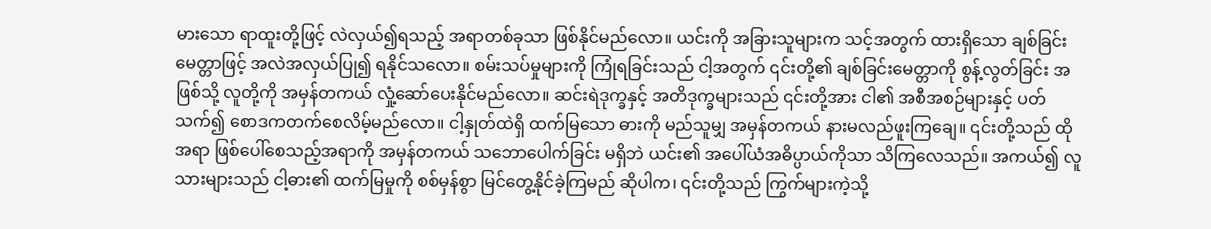မားသော ရာထူးတို့ဖြင့် လဲလှယ်၍ရသည့် အရာတစ်ခုသာ ဖြစ်နိုင်မည်လော။ ယင်းကို အခြားသူများက သင့်အတွက် ထားရှိသော ချစ်ခြင်းမေတ္တာဖြင့် အလဲအလှယ်ပြု၍ ရနိုင်သလော။ စမ်းသပ်မှုများကို ကြုံရခြင်းသည် ငါ့အတွက် ၎င်းတို့၏ ချစ်ခြင်းမေတ္တာကို စွန့်လွတ်ခြင်း အဖြစ်သို့ လူတို့ကို အမှန်တကယ် လှုံ့ဆော်ပေးနိုင်မည်လော။ ဆင်းရဲဒုက္ခနှင့် အတိဒုက္ခများသည် ၎င်းတို့အား ငါ၏ အစီအစဉ်များနှင့် ပတ်သက်၍ စောဒကတက်စေလိမ့်မည်လော။ ငါ့နှုတ်ထဲရှိ ထက်မြသော ဓားကို မည်သူမျှ အမှန်တကယ် နားမလည်ဖူးကြချေ။ ၎င်းတို့သည် ထိုအရာ ဖြစ်ပေါ်စေသည့်အရာကို အမှန်တကယ် သဘောပေါက်ခြင်း မရှိဘဲ ယင်း၏ အပေါ်ယံအဓိပ္ပာယ်ကိုသာ သိကြလေသည်။ အကယ်၍ လူသားများသည် ငါ့ဓား၏ ထက်မြမှုကို စစ်မှန်စွာ မြင်တွေ့နိုင်ခဲ့ကြမည် ဆိုပါက၊ ၎င်းတို့သည် ကြွက်များကဲ့သို့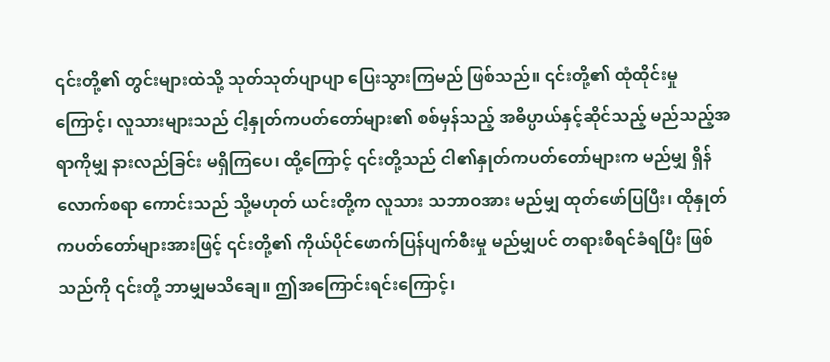၎င်းတို့၏ တွင်းများထဲသို့ သုတ်သုတ်ပျာပျာ ပြေးသွားကြမည် ဖြစ်သည်။ ၎င်းတို့၏ ထုံထိုင်းမှုကြောင့်၊ လူသားများသည် ငါ့နှုတ်ကပတ်တော်များ၏ စစ်မှန်သည့် အဓိပ္ပာယ်နှင့်ဆိုင်သည့် မည်သည့်အရာကိုမျှ နားလည်ခြင်း မရှိကြပေ၊ ထို့ကြောင့် ၎င်းတို့သည် ငါ၏နှုတ်ကပတ်တော်များက မည်မျှ ရှိန်လောက်စရာ ကောင်းသည် သို့မဟုတ် ယင်းတို့က လူသား သဘာဝအား မည်မျှ ထုတ်ဖော်ပြပြီး၊ ထိုနှုတ်ကပတ်တော်များအားဖြင့် ၎င်းတို့၏ ကိုယ်ပိုင်ဖောက်ပြန်ပျက်စီးမှု မည်မျှပင် တရားစီရင်ခံရပြီး ဖြစ်သည်ကို ၎င်းတို့ ဘာမျှမသိချေ။ ဤအကြောင်းရင်းကြောင့်၊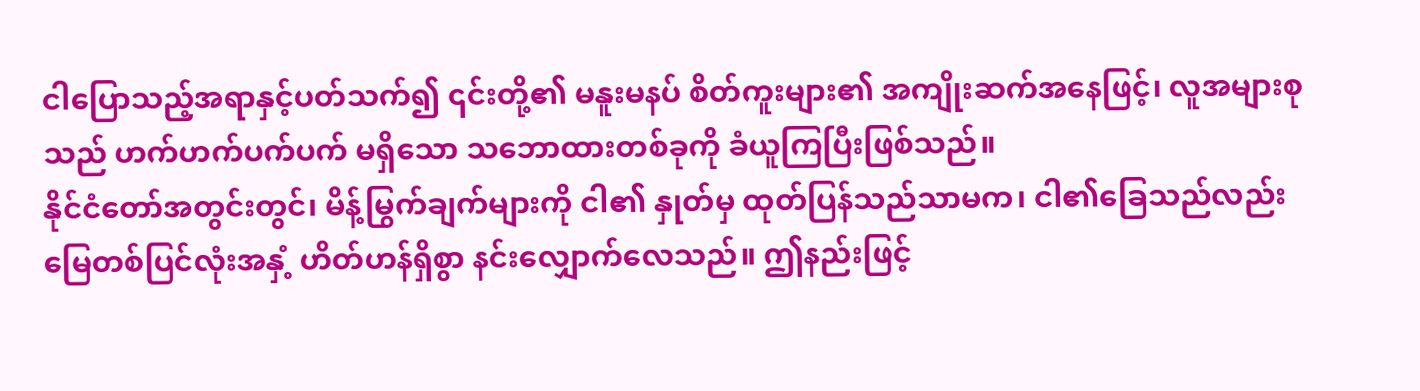ငါပြောသည့်အရာနှင့်ပတ်သက်၍ ၎င်းတို့၏ မနူးမနပ် စိတ်ကူးများ၏ အကျိုးဆက်အနေဖြင့်၊ လူအများစုသည် ဟက်ဟက်ပက်ပက် မရှိသော သဘောထားတစ်ခုကို ခံယူကြပြီးဖြစ်သည်။
နိုင်ငံတော်အတွင်းတွင်၊ မိန့်မြွက်ချက်များကို ငါ၏ နှုတ်မှ ထုတ်ပြန်သည်သာမက၊ ငါ၏ခြေသည်လည်း မြေတစ်ပြင်လုံးအနှံ့ ဟိတ်ဟန်ရှိစွာ နင်းလျှောက်လေသည်။ ဤနည်းဖြင့်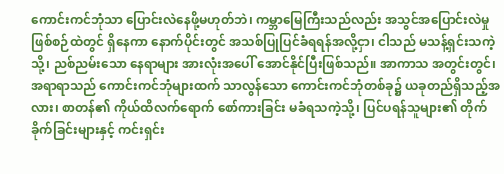ကောင်းကင်ဘုံသာ ပြောင်းလဲနေဖို့မဟုတ်ဘဲ၊ ကမ္ဘာမြေကြီးသည်လည်း အသွင်အပြောင်းလဲမှု ဖြစ်စဉ်ထဲတွင် ရှိနေကာ နောက်ပိုင်းတွင် အသစ်ပြုပြင်ခံရရန်အလို့ငှာ၊ ငါသည် မသန့်ရှင်းသကဲ့သို့၊ ညစ်ညမ်းသော နေရာများ အားလုံးအပေါ် အောင်နိုင်ပြီးဖြစ်သည်။ အာကာသ အတွင်းတွင်၊ အရာရာသည် ကောင်းကင်ဘုံများထက် သာလွန်သော ကောင်းကင်ဘုံတစ်ခု၌ ယခုတည်ရှိသည့်အလား၊ စာတန်၏ ကိုယ်ထိလက်ရောက် စော်ကားခြင်း မခံရသကဲ့သို့၊ ပြင်ပရန်သူများ၏ တိုက်ခိုက်ခြင်းများနှင့် ကင်းရှင်း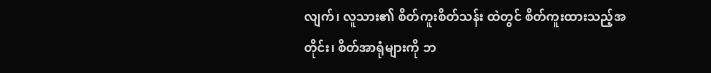လျက်၊ လူသား၏ စိတ်ကူးစိတ်သန်း ထဲတွင် စိတ်ကူးထားသည့်အတိုင်း၊ စိတ်အာရုံများကို ဘ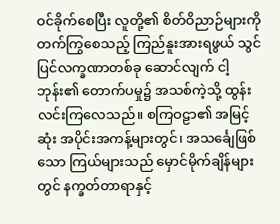ဝင်ခိုက်စေပြီး လူတို့၏ စိတ်ဝိညာဉ်များကို တက်ကြွစေသည့် ကြည်နူးအားရဖွယ် သွင်ပြင်လက္ခဏာတစ်ခု ဆောင်လျက် ငါ့ဘုန်း၏ တောက်ပမှု၌ အသစ်ကဲ့သို့ ထွန်းလင်းကြလေသည်။ စကြဝဠာ၏ အမြင့်ဆုံး အပိုင်းအကန့်များတွင်၊ အသင်္ချေဖြစ်သော ကြယ်များသည် မှောင်မိုက်ချိန်များတွင် နက္ခတ်တာရာနှင့်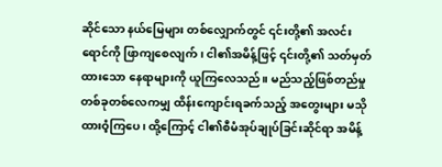ဆိုင်သော နယ်မြေများ တစ်လျှောက်တွင် ၎င်းတို့၏ အလင်းရောင်ကို ဖြာကျစေလျက်၊ ငါ၏အမိန့်ဖြင့် ၎င်းတို့၏ သတ်မှတ်ထားသော နေရာများကို ယူကြလေသည်။ မည်သည့်ဖြစ်တည်မှု တစ်ခုတစ်လေကမျှ ထိန်းကျောင်းရခက်သည့် အတွေးများ မသိုထားဝံ့ကြပေ၊ ထို့ကြောင့် ငါ၏စီမံအုပ်ချုပ်ခြင်းဆိုင်ရာ အမိန့်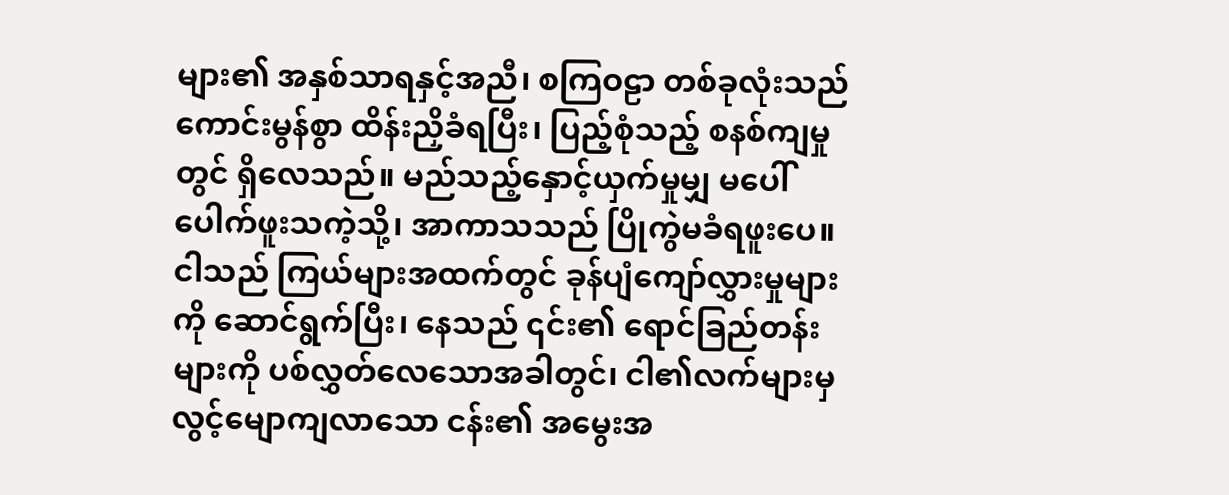များ၏ အနှစ်သာရနှင့်အညီ၊ စကြဝဠာ တစ်ခုလုံးသည် ကောင်းမွန်စွာ ထိန်းညှိခံရပြီး၊ ပြည့်စုံသည့် စနစ်ကျမှုတွင် ရှိလေသည်။ မည်သည့်နှောင့်ယှက်မှုမျှ မပေါ်ပေါက်ဖူးသကဲ့သို့၊ အာကာသသည် ပြိုကွဲမခံရဖူးပေ။ ငါသည် ကြယ်များအထက်တွင် ခုန်ပျံကျော်လွှားမှုများကို ဆောင်ရွက်ပြီး၊ နေသည် ၎င်း၏ ရောင်ခြည်တန်းများကို ပစ်လွှတ်လေသောအခါတွင်၊ ငါ၏လက်များမှ လွင့်မျောကျလာသော ငန်း၏ အမွေးအ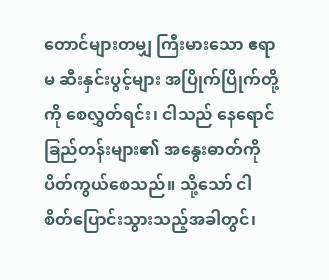တောင်များတမျှ ကြီးမားသော ဧရာမ ဆီးနှင်းပွင့်များ အပြိုက်ပြိုက်တို့ကို စေလွှတ်ရင်း၊ ငါသည် နေရောင်ခြည်တန်းများ၏ အနွေးဓာတ်ကို ပိတ်ကွယ်စေသည်။ သို့သော် ငါစိတ်ပြောင်းသွားသည့်အခါတွင်၊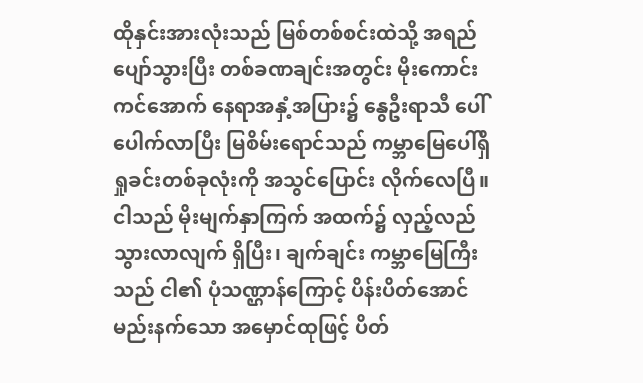ထိုနှင်းအားလုံးသည် မြစ်တစ်စင်းထဲသို့ အရည်ပျော်သွားပြီး တစ်ခဏချင်းအတွင်း မိုးကောင်းကင်အောက် နေရာအနှံ့အပြား၌ နွေဦးရာသီ ပေါ်ပေါက်လာပြီး မြစိမ်းရောင်သည် ကမ္ဘာမြေပေါ်ရှိ ရှုခင်းတစ်ခုလုံးကို အသွင်ပြောင်း လိုက်လေပြီ။ ငါသည် မိုးမျက်နှာကြက် အထက်၌ လှည့်လည် သွားလာလျက် ရှိပြီး၊ ချက်ချင်း ကမ္ဘာမြေကြီးသည် ငါ၏ ပုံသဏ္ဌာန်ကြောင့် ပိန်းပိတ်အောင် မည်းနက်သော အမှောင်ထုဖြင့် ပိတ်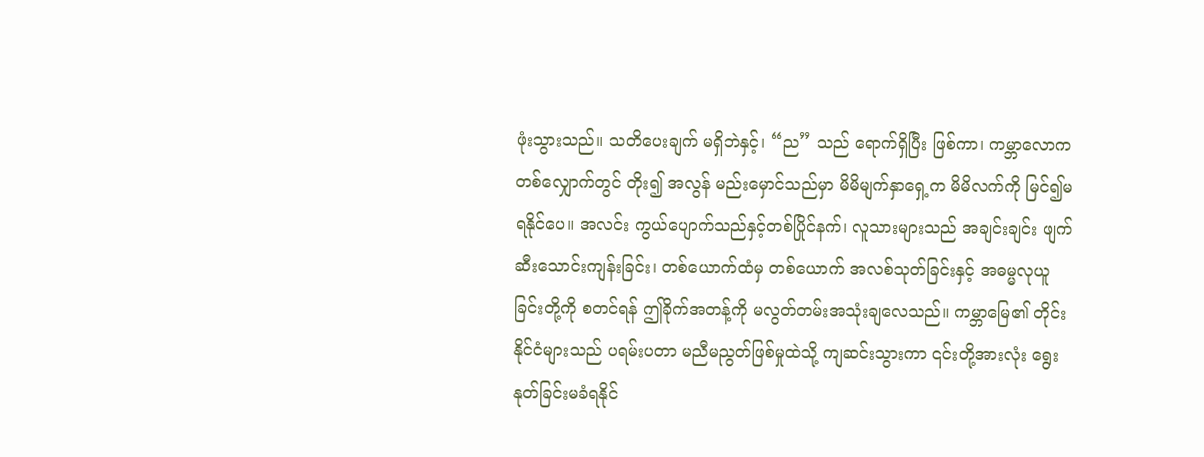ဖုံးသွားသည်။ သတိပေးချက် မရှိဘဲနှင့်၊ “ည” သည် ရောက်ရှိပြီး ဖြစ်ကာ၊ ကမ္ဘာလောကတစ်လျှောက်တွင် တိုး၍ အလွန် မည်းမှောင်သည်မှာ မိမိမျက်နှာရှေ့က မိမိလက်ကို မြင်၍မရနိုင်ပေ။ အလင်း ကွယ်ပျောက်သည်နှင့်တစ်ပြိုင်နက်၊ လူသားများသည် အချင်းချင်း ဖျက်ဆီးသောင်းကျန်းခြင်း၊ တစ်ယောက်ထံမှ တစ်ယောက် အလစ်သုတ်ခြင်းနှင့် အဓမ္မလုယူခြင်းတို့ကို စတင်ရန် ဤခိုက်အတန့်ကို မလွတ်တမ်းအသုံးချလေသည်။ ကမ္ဘာမြေ၏ တိုင်းနိုင်ငံများသည် ပရမ်းပတာ မညီမညွတ်ဖြစ်မှုထဲသို့ ကျဆင်းသွားကာ ၎င်းတို့အားလုံး ရွေးနုတ်ခြင်းမခံရနိုင်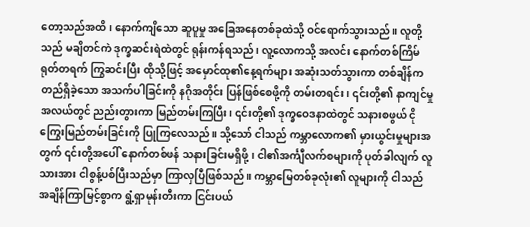တော့သည်အထိ၊ နောက်ကျိသော ဆူပူမှု အခြေအနေတစ်ခုထဲသို့ ဝင်ရောက်သွားသည်။ လူတို့သည် မချိတင်ကဲ ဒုက္ခဆင်းရဲထဲတွင် ရုန်းကန်ရသည်၊ လူ့လောကသို့ အလင်း နောက်တစ်ကြိမ် ရုတ်တရက် ကြွဆင်းပြီး ထိုသို့ဖြင့် အမှောင်ထု၏နေ့ရက်များ အဆုံးသတ်သွားကာ တစ်ချိန်က တည်ရှိခဲ့သော အသက်ပါခြင်းကို နဂိုအတိုင်း ပြန်ဖြစ်စေဖို့ကို တမ်းတရင်း၊ ၎င်းတို့၏ နာကျင်မှုအလယ်တွင် ညည်းတွားကာ မြည်တမ်းကြပြီး၊ ၎င်းတို့၏ ဒုက္ခဝေဒနာထဲတွင် သနားစဖွယ် ငိုကြွေးမြည်တမ်းခြင်းကို ပြုကြလေသည်။ သို့သော် ငါသည် ကမ္ဘာလောက၏ မှားယွင်းမှုများအတွက် ၎င်းတို့အပေါ် နောက်တစ်ဖန် သနားခြင်းမရှိဖို့၊ ငါ၏အင်္ကျီလက်စများကို ပုတ်ခါလျက် လူသားအား ငါစွန့်ပစ်ပြီးသည်မှာ ကြာလှပြီဖြစ်သည်။ ကမ္ဘာမြေတစ်ခုလုံး၏ လူများကို ငါသည် အချိန်ကြာမြင့်စွာက ရွံ့ရှာမုန်းတီးကာ ငြင်းပယ်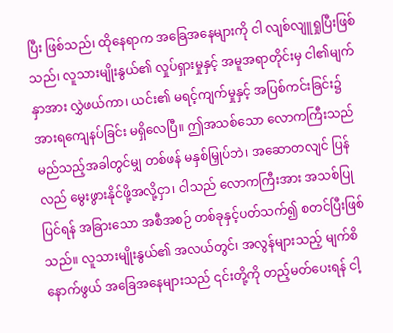ပြီး ဖြစ်သည်၊ ထိုနေရာက အခြေအနေများကို ငါ လျစ်လျူရှုပြီးဖြစ်သည်၊ လူသားမျိုးနွယ်၏ လှုပ်ရှားမှုနှင့် အမူအရာတိုင်းမှ ငါ၏မျက်နှာအား လွှဲဖယ်ကာ၊ ယင်း၏ မရင့်ကျက်မှုနှင့် အပြစ်ကင်းခြင်း၌ အားရကျေနပ်ခြင်း မရှိလေပြီ။ ဤအသစ်သော လောကကြီးသည် မည်သည့်အခါတွင်မျှ တစ်ဖန် မနှစ်မြှုပ်ဘဲ၊ အဆောတလျင် ပြန်လည် မွေးဖွားနိုင်ဖို့အလို့ငှာ၊ ငါသည် လောကကြီးအား အသစ်ပြုပြင်ရန် အခြားသော အစီအစဉ် တစ်ခုနှင့်ပတ်သက်၍ စတင်ပြီးဖြစ်သည်။ လူသားမျိုးနွယ်၏ အလယ်တွင်၊ အလွန်များသည့် မျက်စိနောက်ဖွယ် အခြေအနေများသည် ၎င်းတို့ကို တည့်မတ်ပေးရန် ငါ့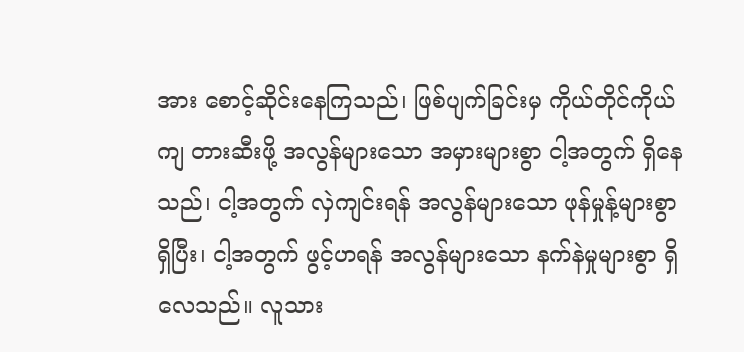အား စောင့်ဆိုင်းနေကြသည်၊ ဖြစ်ပျက်ခြင်းမှ ကိုယ်တိုင်ကိုယ်ကျ တားဆီးဖို့ အလွန်များသော အမှားများစွာ ငါ့အတွက် ရှိနေသည်၊ ငါ့အတွက် လှဲကျင်းရန် အလွန်များသော ဖုန်မှုန့်များစွာ ရှိပြီး၊ ငါ့အတွက် ဖွင့်ဟရန် အလွန်များသော နက်နဲမှုများစွာ ရှိလေသည်။ လူသား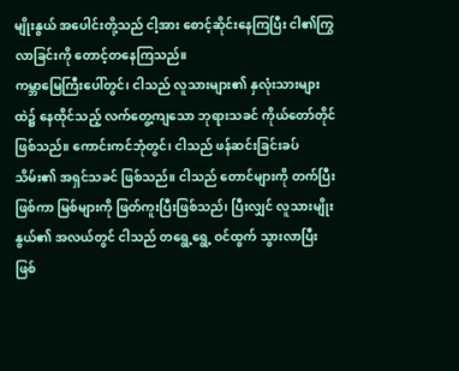မျိုးနွယ် အပေါင်းတို့သည် ငါ့အား စောင့်ဆိုင်းနေကြပြီး ငါ၏ကြွလာခြင်းကို တောင့်တနေကြသည်။
ကမ္ဘာမြေကြီးပေါ်တွင်၊ ငါသည် လူသားများ၏ နှလုံးသားများထဲ၌ နေထိုင်သည့် လက်တွေ့ကျသော ဘုရားသခင် ကိုယ်တော်တိုင် ဖြစ်သည်။ ကောင်းကင်ဘုံတွင်၊ ငါသည် ဖန်ဆင်းခြင်းခပ်သိမ်း၏ အရှင်သခင် ဖြစ်သည်။ ငါသည် တောင်များကို တက်ပြီးဖြစ်ကာ မြစ်များကို ဖြတ်ကူးပြီးဖြစ်သည်၊ ပြီးလျှင် လူသားမျိုးနွယ်၏ အလယ်တွင် ငါသည် တရွေ့ရွေ့ ဝင်ထွက် သွားလာပြီးဖြစ်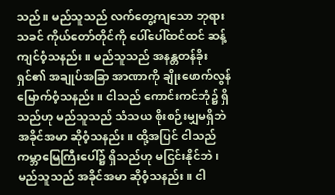သည်။ မည်သူသည် လက်တွေ့ကျသော ဘုရားသခင် ကိုယ်တော်တိုင်ကို ပေါ်ပေါ်ထင်ထင် ဆန့်ကျင်ဝံ့သနည်း။ မည်သူသည် အနန္တတန်ခိုးရှင်၏ အချုပ်အခြာ အာဏာကို ချိုးဖောက်လွန်မြောက်ဝံ့သနည်း။ ငါသည် ကောင်းကင်ဘုံ၌ ရှိသည်ဟု မည်သူသည် သံသယ စိုးစဉ်းမျှမရှိဘဲ အခိုင်အမာ ဆိုဝံ့သနည်း။ ထို့အပြင် ငါသည် ကမ္ဘာမြေကြီးပေါ်၌ ရှိသည်ဟု မငြင်းနိုင်ဘဲ၊ မည်သူသည် အခိုင်အမာ ဆိုဝံ့သနည်း။ ငါ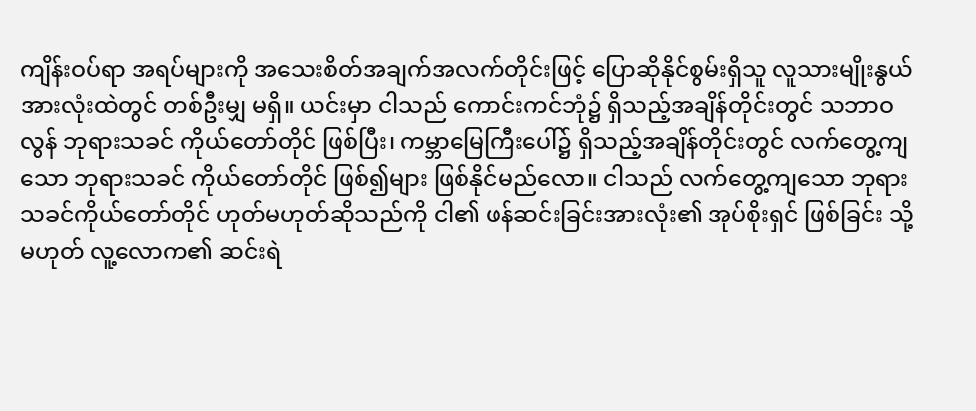ကျိန်းဝပ်ရာ အရပ်များကို အသေးစိတ်အချက်အလက်တိုင်းဖြင့် ပြောဆိုနိုင်စွမ်းရှိသူ လူသားမျိုးနွယ် အားလုံးထဲတွင် တစ်ဦးမျှ မရှိ။ ယင်းမှာ ငါသည် ကောင်းကင်ဘုံ၌ ရှိသည့်အချိန်တိုင်းတွင် သဘာဝလွန် ဘုရားသခင် ကိုယ်တော်တိုင် ဖြစ်ပြီး၊ ကမ္ဘာမြေကြီးပေါ်၌ ရှိသည့်အချိန်တိုင်းတွင် လက်တွေ့ကျသော ဘုရားသခင် ကိုယ်တော်တိုင် ဖြစ်၍များ ဖြစ်နိုင်မည်လော။ ငါသည် လက်တွေ့ကျသော ဘုရားသခင်ကိုယ်တော်တိုင် ဟုတ်မဟုတ်ဆိုသည်ကို ငါ၏ ဖန်ဆင်းခြင်းအားလုံး၏ အုပ်စိုးရှင် ဖြစ်ခြင်း သို့မဟုတ် လူ့လောက၏ ဆင်းရဲ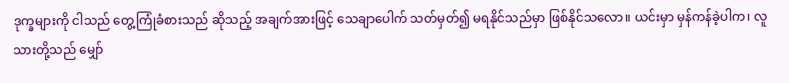ဒုက္ခများကို ငါသည် တွေ့ကြုံခံစားသည် ဆိုသည့် အချက်အားဖြင့် သေချာပေါက် သတ်မှတ်၍ မရနိုင်သည်မှာ ဖြစ်နိုင်သလော။ ယင်းမှာ မှန်ကန်ခဲ့ပါက၊ လူသားတို့သည် မျှော်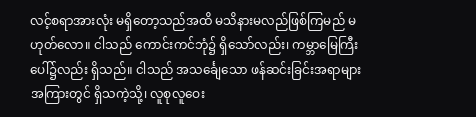လင့်စရာအားလုံး မရှိတော့သည်အထိ မသိနားမလည်ဖြစ်ကြမည် မဟုတ်လော။ ငါသည် ကောင်းကင်ဘုံ၌ ရှိသော်လည်း၊ ကမ္ဘာမြေကြီး ပေါ်၌လည်း ရှိသည်။ ငါသည် အသင်္ချေသော ဖန်ဆင်းခြင်းအရာများ အကြားတွင် ရှိသကဲ့သို့၊ လူစုလူဝေး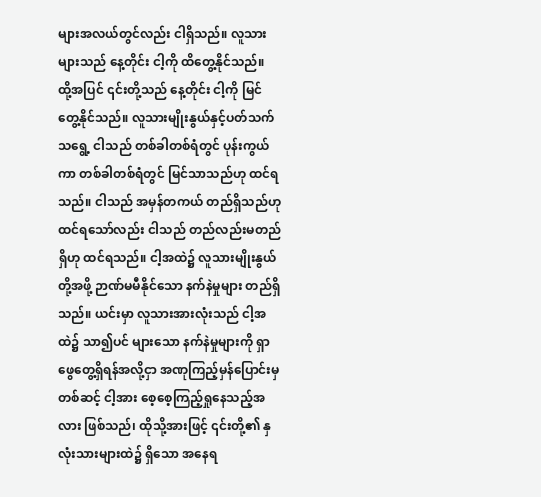များအလယ်တွင်လည်း ငါရှိသည်။ လူသားများသည် နေ့တိုင်း ငါ့ကို ထိတွေ့နိုင်သည်။ ထို့အပြင် ၎င်းတို့သည် နေ့တိုင်း ငါ့ကို မြင်တွေ့နိုင်သည်။ လူသားမျိုးနွယ်နှင့်ပတ်သက်သရွေ့ ငါသည် တစ်ခါတစ်ရံတွင် ပုန်းကွယ်ကာ တစ်ခါတစ်ရံတွင် မြင်သာသည်ဟု ထင်ရသည်။ ငါသည် အမှန်တကယ် တည်ရှိသည်ဟု ထင်ရသော်လည်း ငါသည် တည်လည်းမတည်ရှိဟု ထင်ရသည်။ ငါ့အထဲ၌ လူသားမျိုးနွယ်တို့အဖို့ ဉာဏ်မမီနိုင်သော နက်နဲမှုများ တည်ရှိသည်။ ယင်းမှာ လူသားအားလုံးသည် ငါ့အထဲ၌ သာ၍ပင် များသော နက်နဲမှုများကို ရှာဖွေတွေ့ရှိရန်အလို့ငှာ အဏုကြည့်မှန်ပြောင်းမှ တစ်ဆင့် ငါ့အား စေ့စေ့ကြည့်ရှုနေသည့်အလား ဖြစ်သည်၊ ထိုသို့အားဖြင့် ၎င်းတို့၏ နှလုံးသားများထဲ၌ ရှိသော အနေရ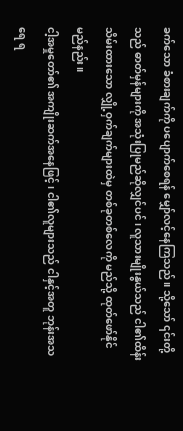ခက်သော ခံစားချက်ကို ပပျောက်စေရန် မျှော်လင့်နေကြသည်။ သို့သော် ၎င်းတို့သည် ဓာတ်မှန်များကို အသုံးပြုမည်ဆိုလျှင်ပင်၊ လူသားမျိုးနွယ်သည် ငါ၏ထိန်းသိမ်းထားသော လျှို့ဝှက်ချက်များထဲမှ တစ်ခုတစ်လေကို မည်သို့ ထုတ်ဖော်နိုင်မည်နည်း။
ငါ့အမှုတော်၏ အကျိုးဆက်အနေဖြင့်၊ ငါ၏လူများသည် ငါနှင့်အတူ ဘုန်းအသရေ ရ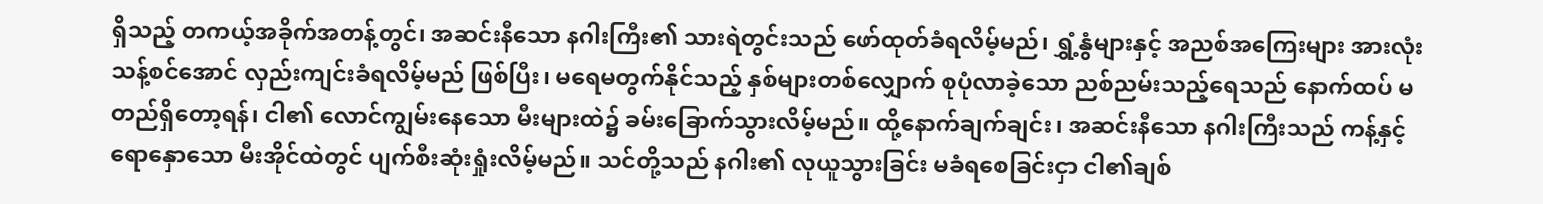ရှိသည့် တကယ့်အခိုက်အတန့်တွင်၊ အဆင်းနီသော နဂါးကြီး၏ သားရဲတွင်းသည် ဖော်ထုတ်ခံရလိမ့်မည်၊ ရွှံ့နွံများနှင့် အညစ်အကြေးများ အားလုံး သန့်စင်အောင် လှည်းကျင်းခံရလိမ့်မည် ဖြစ်ပြီး၊ မရေမတွက်နိုင်သည့် နှစ်များတစ်လျှောက် စုပုံလာခဲ့သော ညစ်ညမ်းသည့်ရေသည် နောက်ထပ် မတည်ရှိတော့ရန်၊ ငါ၏ လောင်ကျွမ်းနေသော မီးများထဲ၌ ခမ်းခြောက်သွားလိမ့်မည်။ ထို့နောက်ချက်ချင်း၊ အဆင်းနီသော နဂါးကြီးသည် ကန့်နှင့်ရောနှောသော မီးအိုင်ထဲတွင် ပျက်စီးဆုံးရှုံးလိမ့်မည်။ သင်တို့သည် နဂါး၏ လုယူသွားခြင်း မခံရစေခြင်းငှာ ငါ၏ချစ်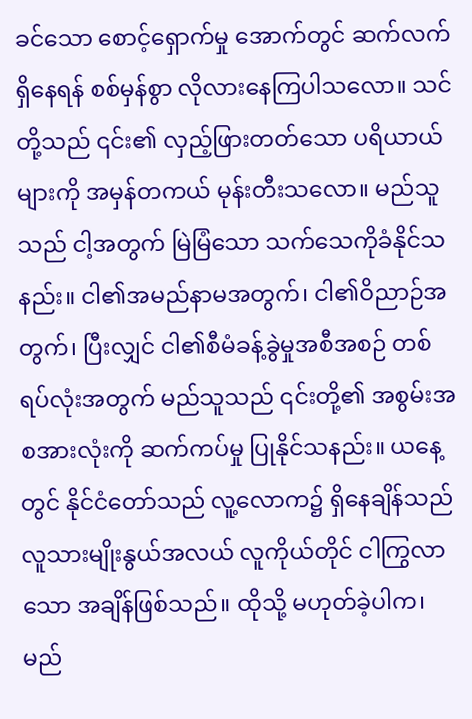ခင်သော စောင့်ရှောက်မှု အောက်တွင် ဆက်လက်ရှိနေရန် စစ်မှန်စွာ လိုလားနေကြပါသလော။ သင်တို့သည် ၎င်း၏ လှည့်ဖြားတတ်သော ပရိယာယ်များကို အမှန်တကယ် မုန်းတီးသလော။ မည်သူသည် ငါ့အတွက် မြဲမြံသော သက်သေကိုခံနိုင်သနည်း။ ငါ၏အမည်နာမအတွက်၊ ငါ၏ဝိညာဉ်အတွက်၊ ပြီးလျှင် ငါ၏စီမံခန့်ခွဲမှုအစီအစဉ် တစ်ရပ်လုံးအတွက် မည်သူသည် ၎င်းတို့၏ အစွမ်းအစအားလုံးကို ဆက်ကပ်မှု ပြုနိုင်သနည်း။ ယနေ့တွင် နိုင်ငံတော်သည် လူ့လောက၌ ရှိနေချိန်သည် လူသားမျိုးနွယ်အလယ် လူကိုယ်တိုင် ငါကြွလာသော အချိန်ဖြစ်သည်။ ထိုသို့ မဟုတ်ခဲ့ပါက၊ မည်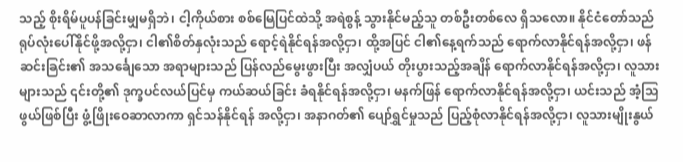သည့် စိုးရိမ်ပူပန်ခြင်းမျှမရှိဘဲ၊ ငါ့ကိုယ်စား စစ်မြေပြင်ထဲသို့ အရဲစွန့် သွားနိုင်မည့်သူ တစ်ဦးတစ်လေ ရှိသလော။ နိုင်ငံတော်သည် ရုပ်လုံးပေါ်နိုင်ဖို့အလို့ငှာ၊ ငါ၏စိတ်နှလုံးသည် ရောင့်ရဲနိုင်ရန်အလို့ငှာ၊ ထို့အပြင် ငါ၏နေ့ရက်သည် ရောက်လာနိုင်ရန်အလို့ငှာ၊ ဖန်ဆင်းခြင်း၏ အသင်္ချေသော အရာများသည် ပြန်လည်မွေးဖွားပြီး အလျှံပယ် တိုးပွားသည့်အချိန် ရောက်လာနိုင်ရန်အလို့ငှာ၊ လူသားများသည် ၎င်းတို့၏ ဒုက္ခပင်လယ်ပြင်မှ ကယ်ဆယ်ခြင်း ခံရနိုင်ရန်အလို့ငှာ၊ မနက်ဖြန် ရောက်လာနိုင်ရန်အလို့ငှာ၊ ယင်းသည် အံ့သြဖွယ်ဖြစ်ပြီး ဖွံ့ဖြိုးဝေဆာလာကာ ရှင်သန်နိုင်ရန် အလို့ငှာ၊ အနာဂတ်၏ ပျော်ရွှင်မှုသည် ပြည့်စုံလာနိုင်ရန်အလို့ငှာ၊ လူသားမျိုးနွယ်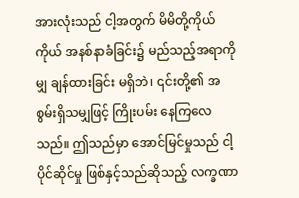အားလုံးသည် ငါ့အတွက် မိမိတို့ကိုယ်ကိုယ် အနစ်နာခံခြင်း၌ မည်သည့်အရာကိုမျှ ချန်ထားခြင်း မရှိဘဲ၊ ၎င်းတို့၏ အစွမ်းရှိသမျှဖြင့် ကြိုးပမ်း နေကြလေသည်။ ဤသည်မှာ အောင်မြင်မှုသည် ငါ့ပိုင်ဆိုင်မှု ဖြစ်နှင့်သည်ဆိုသည့် လက္ခဏာ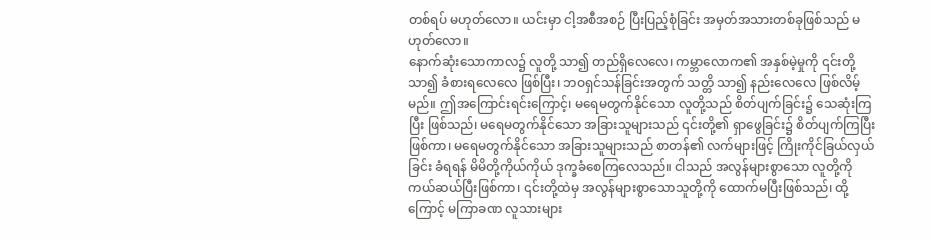တစ်ရပ် မဟုတ်လော။ ယင်းမှာ ငါ့အစီအစဉ် ပြီးပြည့်စုံခြင်း အမှတ်အသားတစ်ခုဖြစ်သည် မဟုတ်လော။
နောက်ဆုံးသောကာလ၌ လူတို့ သာ၍ တည်ရှိလေလေ၊ ကမ္ဘာလောက၏ အနှစ်မဲ့မှုကို ၎င်းတို့ သာ၍ ခံစားရလေလေ ဖြစ်ပြီး၊ ဘဝရှင်သန်ခြင်းအတွက် သတ္တိ သာ၍ နည်းလေလေ ဖြစ်လိမ့်မည်။ ဤအကြောင်းရင်းကြောင့်၊ မရေမတွက်နိုင်သော လူတို့သည် စိတ်ပျက်ခြင်း၌ သေဆုံးကြပြီး ဖြစ်သည်၊ မရေမတွက်နိုင်သော အခြားသူများသည် ၎င်းတို့၏ ရှာဖွေခြင်း၌ စိတ်ပျက်ကြပြီးဖြစ်ကာ၊ မရေမတွက်နိုင်သော အခြားသူများသည် စာတန်၏ လက်များဖြင့် ကြိုးကိုင်ခြယ်လှယ်ခြင်း ခံရရန် မိမိတို့ကိုယ်ကိုယ် ဒုက္ခခံစေကြလေသည်။ ငါသည် အလွန်များစွာသော လူတို့ကို ကယ်ဆယ်ပြီးဖြစ်ကာ၊ ၎င်းတို့ထဲမှ အလွန်များစွာသောသူတို့ကို ထောက်မပြီးဖြစ်သည်၊ ထို့ကြောင့် မကြာခဏ လူသားများ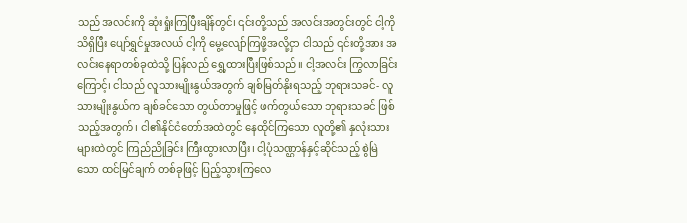သည် အလင်းကို ဆုံးရှုံးကြပြီးချိန်တွင်၊ ၎င်းတို့သည် အလင်းအတွင်းတွင် ငါ့ကို သိရှိပြီး ပျော်ရွှင်မှုအလယ် ငါ့ကို မွေ့လျော်ကြဖို့အလို့ငှာ ငါသည် ၎င်းတို့အား အလင်းနေရာတစ်ခုထဲသို့ ပြန်လည် ရွှေ့ထားပြီးဖြစ်သည်။ ငါ့အလင်း ကြွလာခြင်းကြောင့်၊ ငါသည် လူသားမျိုးနွယ်အတွက် ချစ်မြတ်နိုးရသည့် ဘုရားသခင်- လူသားမျိုးနွယ်က ချစ်ခင်သော တွယ်တာမှုဖြင့် ဖက်တွယ်သော ဘုရားသခင် ဖြစ်သည့်အတွက်၊ ငါ၏နိုင်ငံတော်အထဲတွင် နေထိုင်ကြသော လူတို့၏ နှလုံးသားများထဲတွင် ကြည်ညိုခြင်း ကြီးထွားလာပြီး၊ ငါ့ပုံသဏ္ဌာန်နှင့်ဆိုင်သည့် စွဲမြဲသော ထင်မြင်ချက် တစ်ခုဖြင့် ပြည့်သွားကြလေ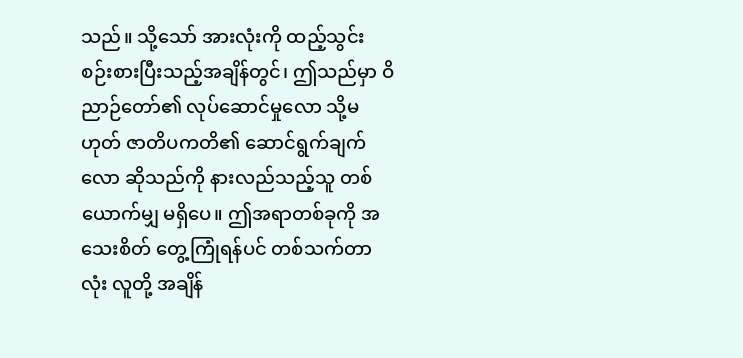သည်။ သို့သော် အားလုံးကို ထည့်သွင်း စဉ်းစားပြီးသည့်အချိန်တွင်၊ ဤသည်မှာ ဝိညာဉ်တော်၏ လုပ်ဆောင်မှုလော သို့မဟုတ် ဇာတိပကတိ၏ ဆောင်ရွက်ချက်လော ဆိုသည်ကို နားလည်သည့်သူ တစ်ယောက်မျှ မရှိပေ။ ဤအရာတစ်ခုကို အသေးစိတ် တွေ့ကြုံရန်ပင် တစ်သက်တာလုံး လူတို့ အချိန်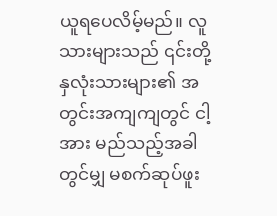ယူရပေလိမ့်မည်။ လူသားများသည် ၎င်းတို့ နှလုံးသားများ၏ အတွင်းအကျကျတွင် ငါ့အား မည်သည့်အခါတွင်မျှ မစက်ဆုပ်ဖူး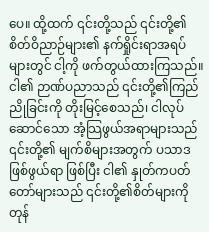ပေ။ ထို့ထက် ၎င်းတို့သည် ၎င်းတို့၏ စိတ်ဝိညာဉ်များ၏ နက်ရှိုင်းရာအရပ်များတွင် ငါ့ကို ဖက်တွယ်ထားကြသည်။ ငါ၏ ဉာဏ်ပညာသည် ၎င်းတို့၏ကြည်ညိုခြင်းကို တိုးမြင့်စေသည်၊ ငါလုပ်ဆောင်သော အံ့သြဖွယ်အရာများသည် ၎င်းတို့၏ မျက်စိများအတွက် ပသာဒဖြစ်ဖွယ်ရာ ဖြစ်ပြီး ငါ၏ နှုတ်ကပတ်တော်များသည် ၎င်းတို့၏စိတ်များကို တုန်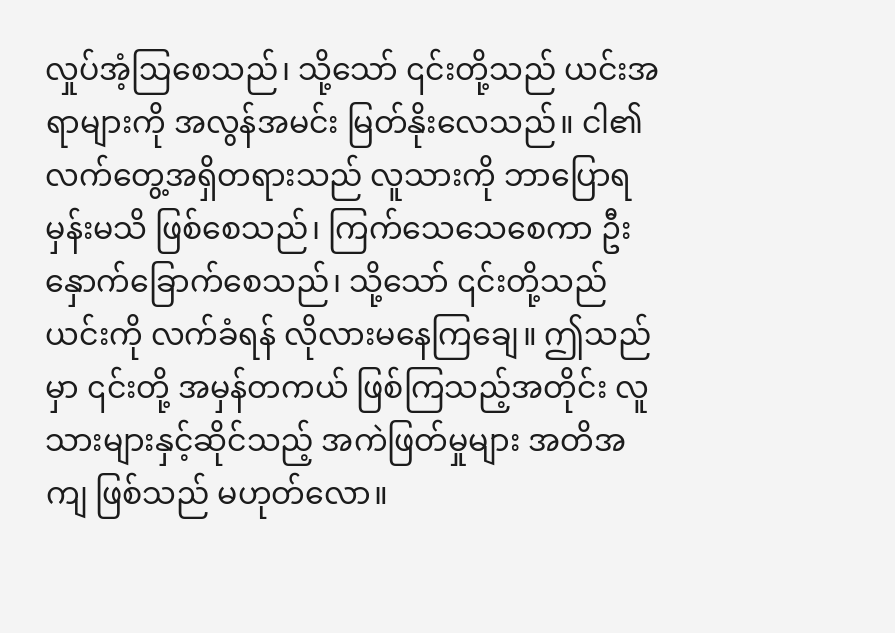လှုပ်အံ့ဩစေသည်၊ သို့သော် ၎င်းတို့သည် ယင်းအရာများကို အလွန်အမင်း မြတ်နိုးလေသည်။ ငါ၏လက်တွေ့အရှိတရားသည် လူသားကို ဘာပြောရမှန်းမသိ ဖြစ်စေသည်၊ ကြက်သေသေစေကာ ဦးနှောက်ခြောက်စေသည်၊ သို့သော် ၎င်းတို့သည် ယင်းကို လက်ခံရန် လိုလားမနေကြချေ။ ဤသည်မှာ ၎င်းတို့ အမှန်တကယ် ဖြစ်ကြသည့်အတိုင်း လူသားများနှင့်ဆိုင်သည့် အကဲဖြတ်မှုများ အတိအကျ ဖြစ်သည် မဟုတ်လော။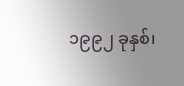၁၉၉၂ ခုနှစ်၊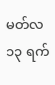မတ်လ ၁၃ ရက်